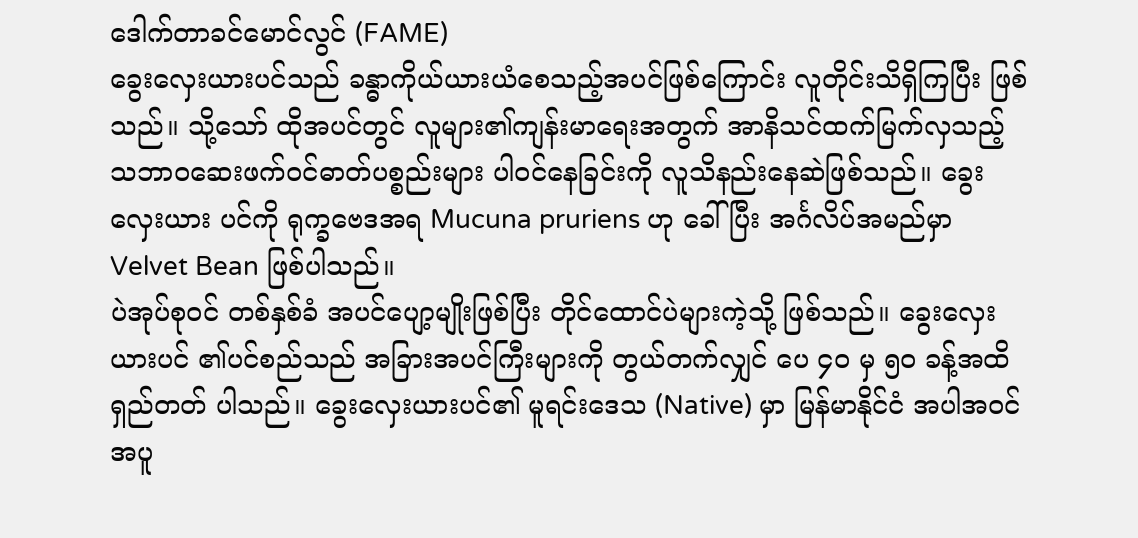ဒေါက်တာခင်မောင်လွင် (FAME)
ခွေးလှေးယားပင်သည် ခန္ဓာကိုယ်ယားယံစေသည့်အပင်ဖြစ်ကြောင်း လူတိုင်းသိရှိကြပြီး ဖြစ်သည်။ သို့သော် ထိုအပင်တွင် လူများ၏ကျန်းမာရေးအတွက် အာနိသင်ထက်မြက်လှသည့် သဘာဝဆေးဖက်ဝင်ဓာတ်ပစ္စည်းများ ပါဝင်နေခြင်းကို လူသိနည်းနေဆဲဖြစ်သည်။ ခွေးလှေးယား ပင်ကို ရုက္ခဗေဒအရ Mucuna pruriens ဟု ခေါ်ပြီး အင်္ဂလိပ်အမည်မှာ Velvet Bean ဖြစ်ပါသည်။
ပဲအုပ်စုဝင် တစ်နှစ်ခံ အပင်ပျော့မျိုးဖြစ်ပြီး တိုင်ထောင်ပဲများကဲ့သို့ ဖြစ်သည်။ ခွေးလှေးယားပင် ၏ပင်စည်သည် အခြားအပင်ကြီးများကို တွယ်တက်လျှင် ပေ ၄ဝ မှ ၅ဝ ခန့်အထိ ရှည်တတ် ပါသည်။ ခွေးလှေးယားပင်၏ မူရင်းဒေသ (Native) မှာ မြန်မာနိုင်ငံ အပါအဝင်အပူ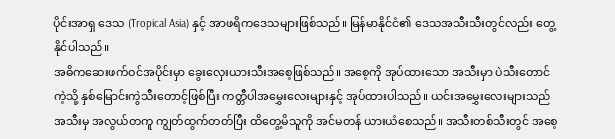ပိုင်းအာရှ ဒေသ (Tropical Asia) နှင့် အာဖရိကဒေသများဖြစ်သည်။ မြန်မာနိုင်ငံ၏ ဒေသအသီးသီးတွင်လည်း တွေ့နိုင်ပါသည်။
အဓိကဆေးဖက်ဝင်အပိုင်းမှာ ခွေးလှေးယားသီးအစေ့ဖြစ်သည်။ အစေ့ကို အုပ်ထားသော အသီးမှာ ပဲသီးတောင်ကဲ့သို့ နှစ်မြောင်းကွဲသီးတောင့်ဖြစ်ပြီး ကတ္တီပါအမွှေးလေးများနှင့် အုပ်ထားပါသည်။ ယင်းအမွှေးလေးများသည် အသီးမှ အလွယ်တကူ ကျွတ်ထွက်တတ်ပြီး ထိတွေ့မိသူကို အင်မတန် ယားယံစေသည်။ အသီးတစ်သီးတွင် အစေ့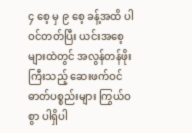၄ စေ့ မှ ၉ စေ့ ခန့်အထိ ပါဝင်တတ်ပြီး ယင်းအစေ့ များထဲတွင် အလွန်တန်ဖိုးကြီးသည့် ဆေးဖက်ဝင်ဓာတ်ပစ္စည်းများ ကြွယ်ဝစွာ ပါရှိပါ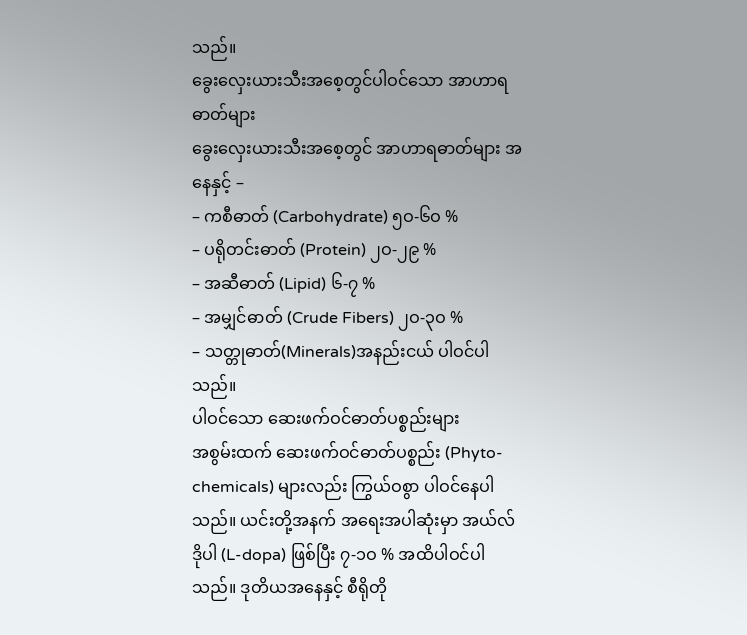သည်။
ခွေးလှေးယားသီးအစေ့တွင်ပါဝင်သော အာဟာရဓာတ်များ
ခွေးလှေးယားသီးအစေ့တွင် အာဟာရဓာတ်များ အနေနှင့် –
– ကစီဓာတ် (Carbohydrate) ၅ဝ-၆ဝ %
– ပရိုတင်းဓာတ် (Protein) ၂ဝ-၂၉ %
– အဆီဓာတ် (Lipid) ၆-၇ %
– အမျှင်ဓာတ် (Crude Fibers) ၂ဝ-၃ဝ %
– သတ္တုဓာတ်(Minerals)အနည်းငယ် ပါဝင်ပါသည်။
ပါဝင်သော ဆေးဖက်ဝင်ဓာတ်ပစ္စည်းများ
အစွမ်းထက် ဆေးဖက်ဝင်ဓာတ်ပစ္စည်း (Phyto-chemicals) များလည်း ကြွယ်ဝစွာ ပါဝင်နေပါသည်။ ယင်းတို့အနက် အရေးအပါဆုံးမှာ အယ်လ်ဒိုပါ (L-dopa) ဖြစ်ပြီး ၇-၁ဝ % အထိပါဝင်ပါသည်။ ဒုတိယအနေနှင့် စီရိုတို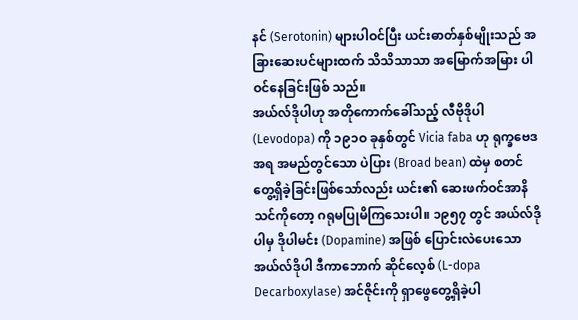နင် (Serotonin) များပါဝင်ပြီး ယင်းဓာတ်နှစ်မျိုးသည် အခြားဆေးပင်များထက် သိသိသာသာ အမြောက်အမြား ပါဝင်နေခြင်းဖြစ် သည်။
အယ်လ်ဒိုပါဟု အတိုကောက်ခေါ်သည့် လီဗိုဒိုပါ (Levodopa) ကို ၁၉၁ဝ ခုနှစ်တွင် Vicia faba ဟု ရုက္ခဗေဒအရ အမည်တွင်သော ပဲပြား (Broad bean) ထဲမှ စတင်တွေ့ရှိခဲ့ခြင်းဖြစ်သော်လည်း ယင်း၏ ဆေးဖက်ဝင်အာနိသင်ကိုတော့ ဂရုမပြုမိကြသေးပါ။ ၁၉၅၇ တွင် အယ်လ်ဒိုပါမှ ဒိုပါမင်း (Dopamine) အဖြစ် ပြောင်းလဲပေးသော အယ်လ်ဒိုပါ ဒီကာဘောက် ဆိုင်လေ့စ် (L-dopa Decarboxylase) အင်ဇိုင်းကို ရှာဖွေတွေ့ရှိခဲ့ပါ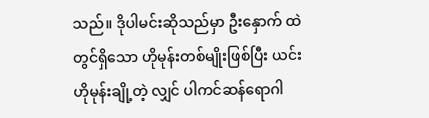သည်။ ဒိုပါမင်းဆိုသည်မှာ ဦးနှောက် ထဲတွင်ရှိသော ဟိုမုန်းတစ်မျိုးဖြစ်ပြီး ယင်းဟိုမုန်းချို့တဲ့ လျှင် ပါကင်ဆန်ရောဂါ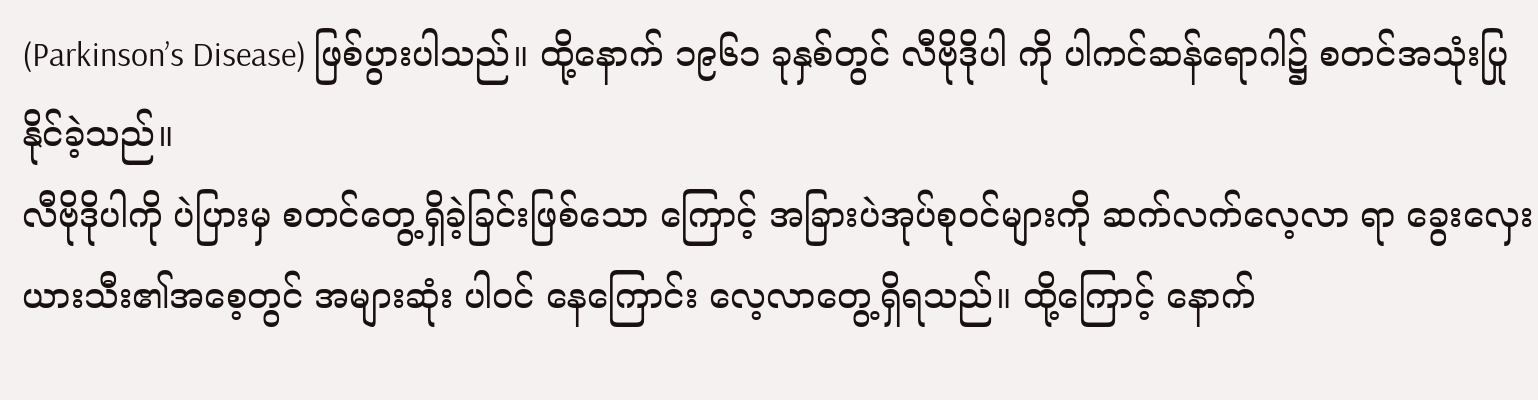(Parkinson’s Disease) ဖြစ်ပွားပါသည်။ ထို့နောက် ၁၉၆၁ ခုနှစ်တွင် လီဗိုဒိုပါ ကို ပါကင်ဆန်ရောဂါ၌ စတင်အသုံးပြုနိုင်ခဲ့သည်။
လီဗိုဒိုပါကို ပဲပြားမှ စတင်တွေ့ရှိခဲ့ခြင်းဖြစ်သော ကြောင့် အခြားပဲအုပ်စုဝင်များကို ဆက်လက်လေ့လာ ရာ ခွေးလှေးယားသီး၏အစေ့တွင် အများဆုံး ပါဝင် နေကြောင်း လေ့လာတွေ့ရှိရသည်။ ထို့ကြောင့် နောက်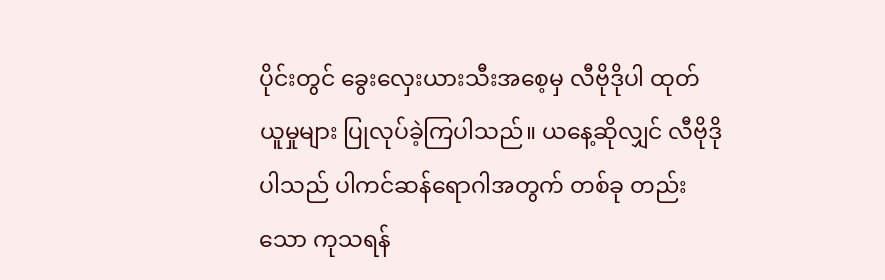ပိုင်းတွင် ခွေးလှေးယားသီးအစေ့မှ လီဗိုဒိုပါ ထုတ်ယူမှုများ ပြုလုပ်ခဲ့ကြပါသည်။ ယနေ့ဆိုလျှင် လီဗိုဒိုပါသည် ပါကင်ဆန်ရောဂါအတွက် တစ်ခု တည်းသော ကုသရန်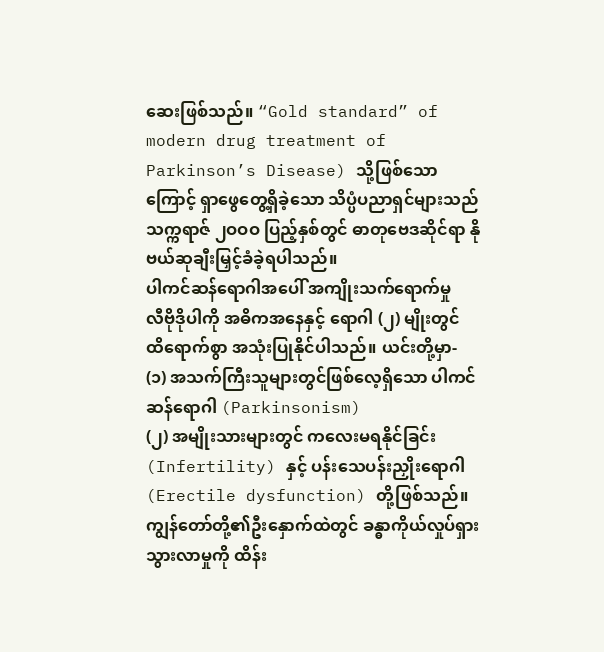ဆေးဖြစ်သည်။ “Gold standard” of modern drug treatment of Parkinson’s Disease) သို့ဖြစ်သောကြောင့် ရှာဖွေတွေ့ရှိခဲ့သော သိပ္ပံပညာရှင်များသည် သက္ကရာဇ် ၂ဝဝဝ ပြည့်နှစ်တွင် ဓာတုဗေဒဆိုင်ရာ နိုဗယ်ဆုချီးမြှင့်ခံခဲ့ရပါသည်။
ပါကင်ဆန်ရောဂါအပေါ် အကျိုးသက်ရောက်မှု
လီဗိုဒိုပါကို အဓိကအနေနှင့် ရောဂါ (၂) မျိုးတွင် ထိရောက်စွာ အသုံးပြုနိုင်ပါသည်။ ယင်းတို့မှာ-
(၁) အသက်ကြီးသူများတွင်ဖြစ်လေ့ရှိသော ပါကင် ဆန်ရောဂါ (Parkinsonism)
(၂) အမျိုးသားများတွင် ကလေးမရနိုင်ခြင်း(Infertility) နှင့် ပန်းသေပန်းညှိုးရောဂါ (Erectile dysfunction) တို့ဖြစ်သည်။
ကျွန်တော်တို့၏ဦးနှောက်ထဲတွင် ခန္ဓာကိုယ်လှုပ်ရှားသွားလာမှုကို ထိန်း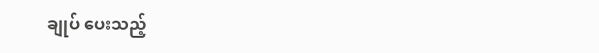ချုပ် ပေးသည့်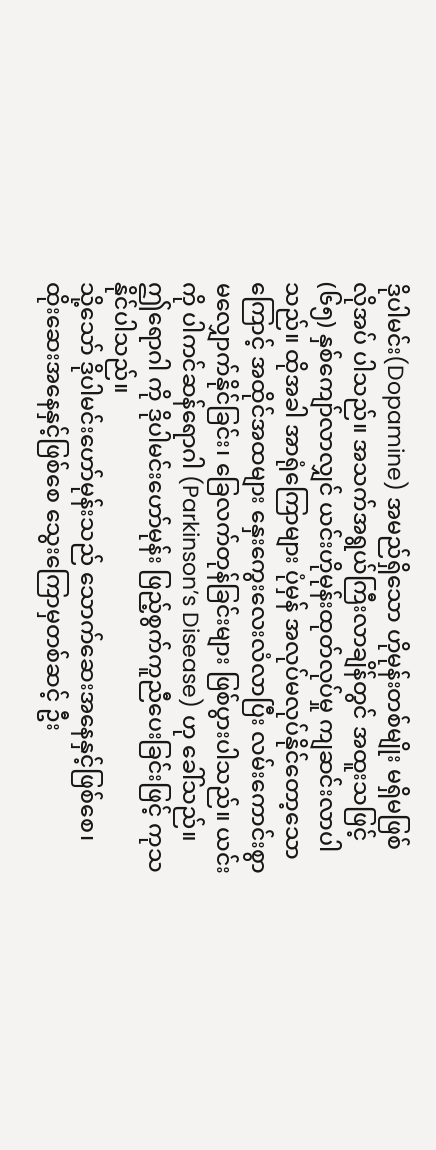ဒိုပါမင်း(Dopamine) အမည်ရှိသော ဟိုမုန်းတစ်မျိုး မရှိမဖြစ် လိုအပ် ပါသည်။ အသက်အရွယ်ကြီးလာချိန်တွင် အထူးသဖြင့် (၆၅) နှစ်ကျော်လာလျှင် ယင်းဟိုမုန်းထုတ်လုပ်မှု ကျဆင်းလာပါသည်။ ထိုအခါ အာရုံကြောများ ပုံမှန် အလုပ်မလုပ်နိုင်တော့သောကြောင့် အထိုင်အထများ နှေးကွေးလေးလံလာပြီး လမ်းကောင်းစွာ မလျှောက်နိုင်ခြင်း၊ ခြေလက်တုန်ခြင်းများ ဖြစ်ပွားပါသည်။ ယင်းကို ပါကင်ဆန်ရောဂါ (Parkinson’s Disease) ဟု ခေါ်သည်။ ဤရောဂါ ကို ဒိုပါမင်းဟော်မုန်း ဖြည့်စွက်ကူညီပေးခြင်းဖြင့် ကုသနိုင်ပါသည်။
သို့သော် ဒိုပါမင်းဟော်မုန်းသည် သောက်ဆေးအနေနှင့်ဖြစ်စေ၊ ထိုးဆေးအနေနှင့်ဖြစ်စေ သွေးကြောမှတစ်ဆင့် ဦး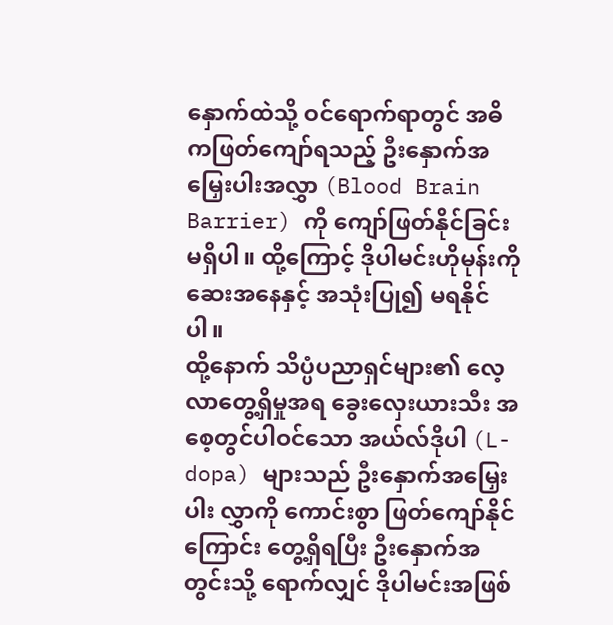နှောက်ထဲသို့ ဝင်ရောက်ရာတွင် အဓိကဖြတ်ကျော်ရသည့် ဦးနှောက်အမြှေးပါးအလွှာ (Blood Brain Barrier) ကို ကျော်ဖြတ်နိုင်ခြင်းမရှိပါ။ ထို့ကြောင့် ဒိုပါမင်းဟိုမုန်းကို ဆေးအနေနှင့် အသုံးပြု၍ မရနိုင်ပါ။
ထို့နောက် သိပ္ပံပညာရှင်များ၏ လေ့လာတွေ့ရှိမှုအရ ခွေးလှေးယားသီး အစေ့တွင်ပါဝင်သော အယ်လ်ဒိုပါ (L-dopa) များသည် ဦးနှောက်အမြှေးပါး လွှာကို ကောင်းစွာ ဖြတ်ကျော်နိုင်ကြောင်း တွေ့ရှိရပြီး ဦးနှောက်အတွင်းသို့ ရောက်လျှင် ဒိုပါမင်းအဖြစ်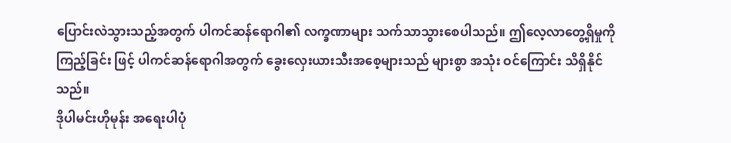ပြောင်းလဲသွားသည့်အတွက် ပါကင်ဆန်ရောဂါ၏ လက္ခဏာများ သက်သာသွားစေပါသည်။ ဤလေ့လာတွေ့ရှိမှုကို ကြည့်ခြင်း ဖြင့် ပါကင်ဆန်ရောဂါအတွက် ခွေးလှေးယားသီးအစေ့များသည် များစွာ အသုံး ဝင်ကြောင်း သိရှိနိုင်သည်။
ဒိုပါမင်းဟိုမုန်း အရေးပါပုံ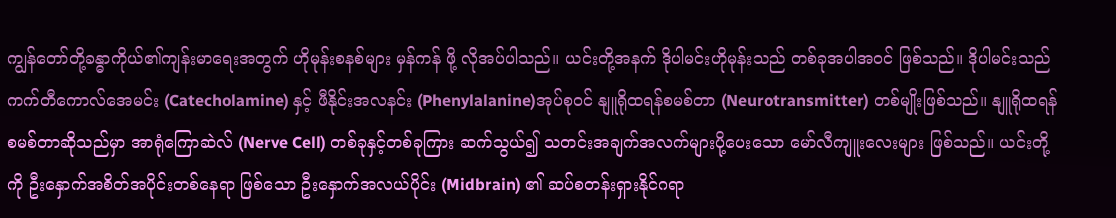ကျွန်တော်တို့ခန္ဓာကိုယ်၏ကျန်းမာရေးအတွက် ဟိုမုန်းစနစ်များ မှန်ကန် ဖို့ လိုအပ်ပါသည်။ ယင်းတို့အနက် ဒိုပါမင်းဟိုမုန်းသည် တစ်ခုအပါအဝင် ဖြစ်သည်။ ဒိုပါမင်းသည် ကက်တီကောလ်အေမင်း (Catecholamine) နှင့် ဖီနိုင်းအလနင်း (Phenylalanine)အုပ်စုဝင် နျူရိုထရန်စမစ်တာ (Neurotransmitter) တစ်မျိုးဖြစ်သည်။ နျူရိုထရန်စမစ်တာဆိုသည်မှာ အာရုံကြောဆဲလ် (Nerve Cell) တစ်ခုနှင့်တစ်ခုကြား ဆက်သွယ်၍ သတင်းအချက်အလက်များပို့ပေးသော မော်လီကျူးလေးများ ဖြစ်သည်။ ယင်းတို့ကို ဦးနှောက်အစိတ်အပိုင်းတစ်နေရာ ဖြစ်သော ဦးနှောက်အလယ်ပိုင်း (Midbrain) ၏ ဆပ်စတန်းရှားနိုင်ဂရာ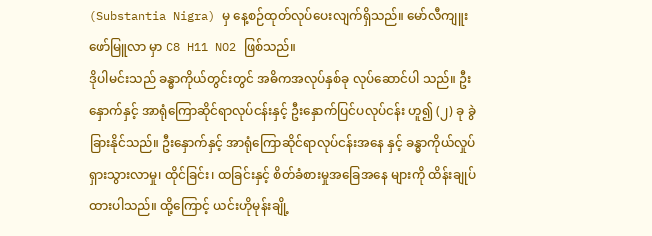(Substantia Nigra) မှ နေ့စဉ်ထုတ်လုပ်ပေးလျက်ရှိသည်။ မော်လီကျူးဖော်မြူလာ မှာ C8 H11 NO2 ဖြစ်သည်။
ဒိုပါမင်းသည် ခန္ဓာကိုယ်တွင်းတွင် အဓိကအလုပ်နှစ်ခု လုပ်ဆောင်ပါ သည်။ ဦးနှောက်နှင့် အာရုံကြောဆိုင်ရာလုပ်ငန်းနှင့် ဦးနှောက်ပြင်ပလုပ်ငန်း ဟူ၍ (၂) ခု ခွဲခြားနိုင်သည်။ ဦးနှောက်နှင့် အာရုံကြောဆိုင်ရာလုပ်ငန်းအနေ နှင့် ခန္ဓာကိုယ်လှုပ်ရှားသွားလာမှု၊ ထိုင်ခြင်း၊ ထခြင်းနှင့် စိတ်ခံစားမှုအခြေအနေ များကို ထိန်းချုပ်ထားပါသည်။ ထို့ကြောင့် ယင်းဟိုမုန်းချို့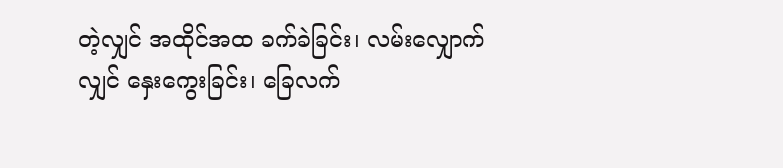တဲ့လျှင် အထိုင်အထ ခက်ခဲခြင်း၊ လမ်းလျှောက်လျှင် နှေးကွေးခြင်း၊ ခြေလက်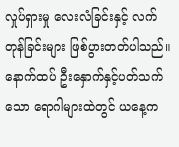လှုပ်ရှားမှု လေးလံခြင်းနှင့် လက်တုန်ခြင်းများ ဖြစ်ပွားတတ်ပါသည်။
နောက်ထပ် ဦးနှောက်နှင့်ပတ်သက်သော ရောဂါများထဲတွင် ယနေ့က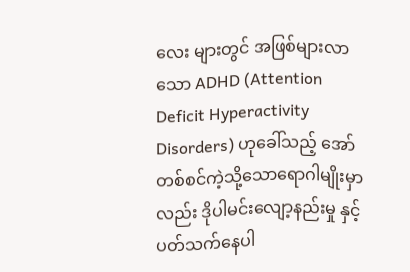လေး များတွင် အဖြစ်များလာသော ADHD (Attention Deficit Hyperactivity Disorders) ဟုခေါ်သည့် အော်တစ်စင်ကဲ့သို့သောရောဂါမျိုးမှာလည်း ဒိုပါမင်းလျော့နည်းမှု နှင့် ပတ်သက်နေပါ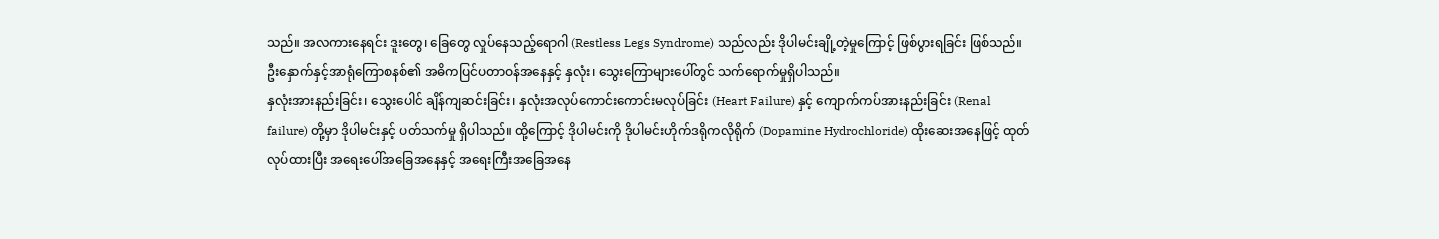သည်။ အလကားနေရင်း ဒူးတွေ၊ ခြေတွေ လှုပ်နေသည့်ရောဂါ (Restless Legs Syndrome) သည်လည်း ဒိုပါမင်းချို့တဲ့မှုကြောင့် ဖြစ်ပွားရခြင်း ဖြစ်သည်။ ဦးနှောက်နှင့်အာရုံကြောစနစ်၏ အဓိကပြင်ပတာဝန်အနေနှင့် နှလုံး၊ သွေးကြောများပေါ်တွင် သက်ရောက်မှုရှိပါသည်။
နှလုံးအားနည်းခြင်း၊ သွေးပေါင် ချိန်ကျဆင်းခြင်း၊ နှလုံးအလုပ်ကောင်းကောင်းမလုပ်ခြင်း (Heart Failure) နှင့် ကျောက်ကပ်အားနည်းခြင်း (Renal failure) တို့မှာ ဒိုပါမင်းနှင့် ပတ်သက်မှု ရှိပါသည်။ ထို့ကြောင့် ဒိုပါမင်းကို ဒိုပါမင်းဟိုက်ဒရိုကလိုရိုက် (Dopamine Hydrochloride) ထိုးဆေးအနေဖြင့် ထုတ်လုပ်ထားပြီး အရေးပေါ်အခြေအနေနှင့် အရေးကြီးအခြေအနေ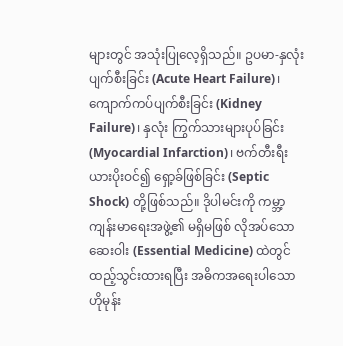များတွင် အသုံးပြုလေ့ရှိသည်။ ဥပမာ-နှလုံးပျက်စီးခြင်း (Acute Heart Failure)၊ ကျောက်ကပ်ပျက်စီးခြင်း (Kidney Failure)၊ နှလုံး ကြွက်သားများပုပ်ခြင်း (Myocardial Infarction)၊ ဗက်တီးရီးယားပိုးဝင်၍ ရှော့ခ်ဖြစ်ခြင်း (Septic Shock) တို့ဖြစ်သည်။ ဒိုပါမင်းကို ကမ္ဘာ့ကျန်းမာရေးအဖွဲ့၏ မရှိမဖြစ် လိုအပ်သောဆေးဝါး (Essential Medicine) ထဲတွင် ထည့်သွင်းထားရပြီး အဓိကအရေးပါသော ဟိုမုန်း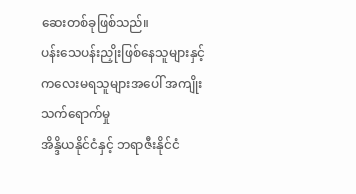ဆေးတစ်ခုဖြစ်သည်။
ပန်းသေပန်းညှိုးဖြစ်နေသူများနှင့် ကလေးမရသူများအပေါ် အကျိုးသက်ရောက်မှု
အိန္ဒိယနိုင်ငံနှင့် ဘရာဇီးနိုင်ငံ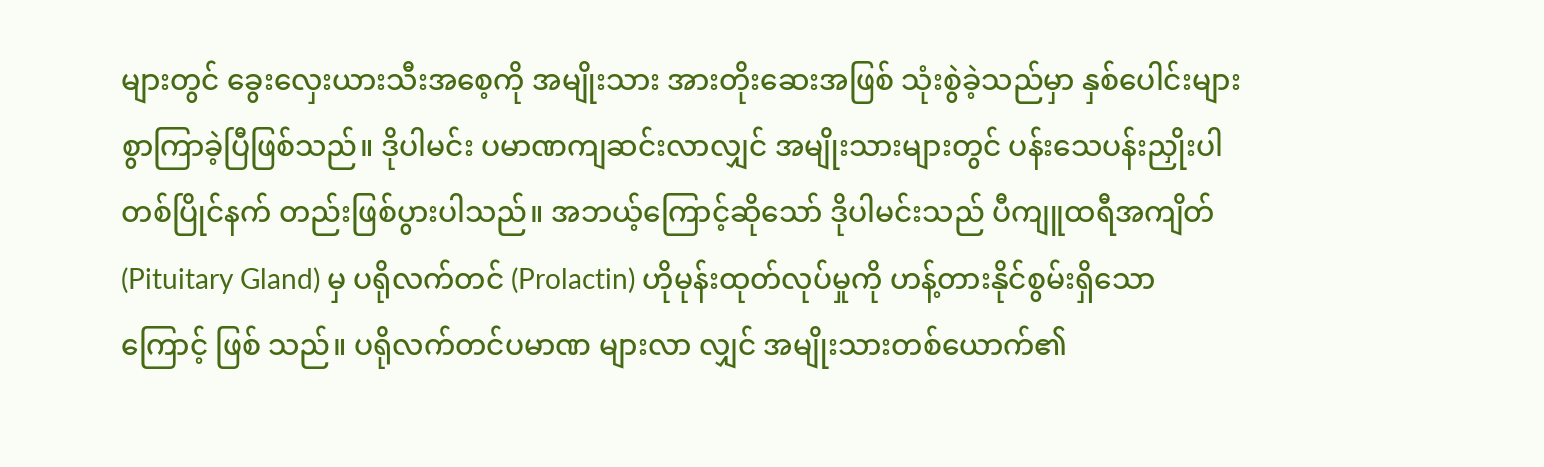များတွင် ခွေးလှေးယားသီးအစေ့ကို အမျိုးသား အားတိုးဆေးအဖြစ် သုံးစွဲခဲ့သည်မှာ နှစ်ပေါင်းများစွာကြာခဲ့ပြီဖြစ်သည်။ ဒိုပါမင်း ပမာဏကျဆင်းလာလျှင် အမျိုးသားများတွင် ပန်းသေပန်းညှိုးပါ တစ်ပြိုင်နက် တည်းဖြစ်ပွားပါသည်။ အဘယ့်ကြောင့်ဆိုသော် ဒိုပါမင်းသည် ပီကျူထရီအကျိတ် (Pituitary Gland) မှ ပရိုလက်တင် (Prolactin) ဟိုမုန်းထုတ်လုပ်မှုကို ဟန့်တားနိုင်စွမ်းရှိသောကြောင့် ဖြစ် သည်။ ပရိုလက်တင်ပမာဏ များလာ လျှင် အမျိုးသားတစ်ယောက်၏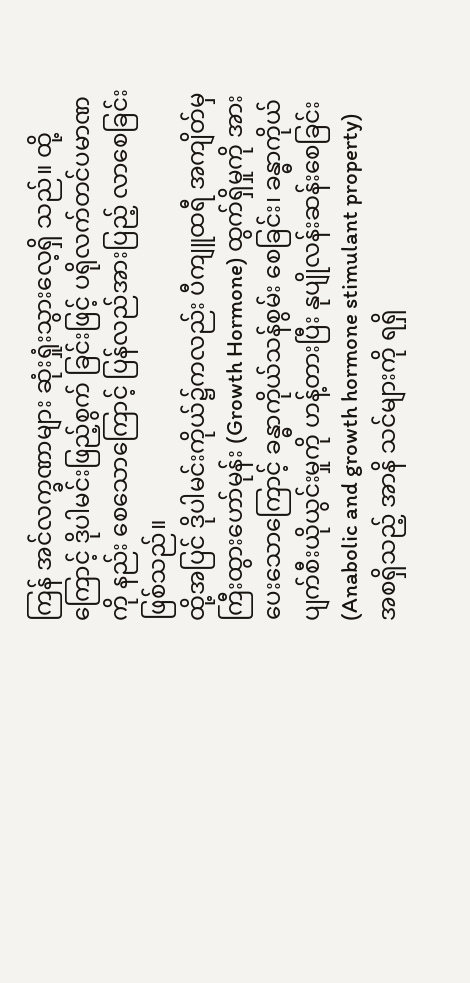ကြန် အင်လက္ခဏာများ ဆုံးရှုံးသွားလေ့ရှိ သည်။ ထို့ကြောင့် ဒိုပါမင်းဖြည့်စွက် ခြင်းဖြင့် ပရိုလက်တင်ပမာဏကို နည်း စေသောကြောင့် ပြန်လည်အားပြည့် လာစေခြင်းဖြစ်သည်။
ထို့အပြင် ဒိုပါမင်းကိုယ်၌ကလည်း ပီကျူထရီ အကျိတ်မှ ကြီးထွားဟော်မုန်း (Growth Hormone) ထွက်ရှိမှုကို အားပေးသောကြောင့် ခန္ဓာကိုယ်သန်စွမ်း စေခြင်း၊ ခန္ဓာကိုယ်ပျက်စီးယိုယွင်းမှုကို ဟန့်တားပြီး နုပျိုလန်းဆန်းစေခြင်း (Anabolic and growth hormone stimulant property) အစရှိသည့် အာနိ သင်များကို ရရှိ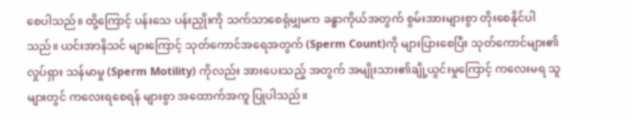စေပါသည်။ ထို့ကြောင့် ပန်းသေ ပန်းညှိုးကို သက်သာစေရုံမျှမက ခန္ဓာကိုယ်အတွက် စွမ်းအားများစွာ တိုးစေနိုင်ပါသည်။ ယင်းအာနိသင် များကြောင့် သုတ်ကောင်အရေအတွက် (Sperm Count)ကို များပြားစေပြီး သုတ်ကောင်များ၏ လှုပ်ရှား သန်မာမှု (Sperm Motility) ကိုလည်း အားပေးသည့် အတွက် အမျိုးသား၏ချို့ယွင်းမှုကြောင့် ကလေးမရ သူများတွင် ကလေးရစေရန် များစွာ အထောက်အကူ ပြုပါသည်။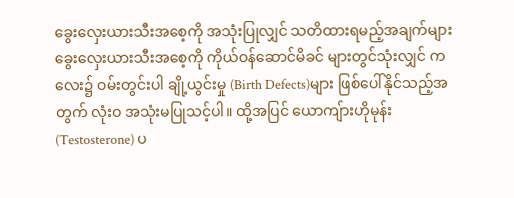ခွေးလှေးယားသီးအစေ့ကို အသုံးပြုလျှင် သတိထားရမည့်အချက်များ
ခွေးလှေးယားသီးအစေ့ကို ကိုယ်ဝန်ဆောင်မိခင် များတွင်သုံးလျှင် ကလေး၌ ဝမ်းတွင်းပါ ချို့ယွင်းမှု (Birth Defects)များ ဖြစ်ပေါ်နိုင်သည့်အတွက် လုံးဝ အသုံးမပြုသင့်ပါ။ ထို့အပြင် ယောကျ်ားဟိုမုန်း (Testosterone) ပ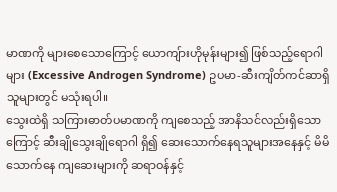မာဏကို များစေသောကြောင့် ယောကျ်ားဟိုမုန်းများ၍ ဖြစ်သည့်ရောဂါများ (Excessive Androgen Syndrome) ဥပမာ-ဆီးကျိတ်ကင်ဆာရှိသူများတွင် မသုံးရပါ။
သွေးထဲရှိ သကြားဓာတ်ပမာဏကို ကျစေသည့် အာနိသင်လည်းရှိသောကြောင့် ဆီးချိုသွေးချိုရောဂါ ရှိ၍ ဆေးသောက်နေရသူများအနေနှင့် မိမိသောက်နေ ကျဆေးများကို ဆရာဝန်နှင့်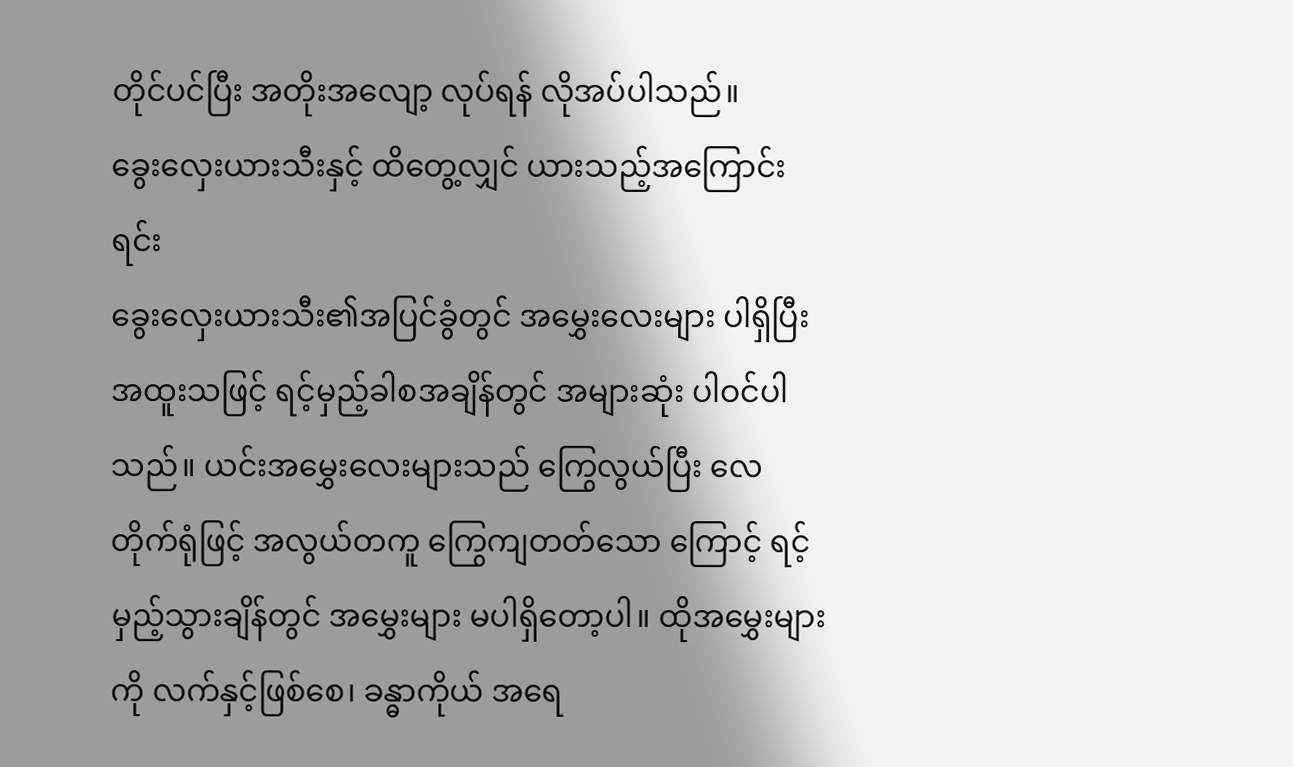တိုင်ပင်ပြီး အတိုးအလျော့ လုပ်ရန် လိုအပ်ပါသည်။
ခွေးလှေးယားသီးနှင့် ထိတွေ့လျှင် ယားသည့်အကြောင်းရင်း
ခွေးလှေးယားသီး၏အပြင်ခွံတွင် အမွှေးလေးများ ပါရှိပြီး အထူးသဖြင့် ရင့်မှည့်ခါစအချိန်တွင် အများဆုံး ပါဝင်ပါသည်။ ယင်းအမွှေးလေးများသည် ကြွေလွယ်ပြီး လေတိုက်ရုံဖြင့် အလွယ်တကူ ကြွေကျတတ်သော ကြောင့် ရင့်မှည့်သွားချိန်တွင် အမွှေးများ မပါရှိတော့ပါ။ ထိုအမွှေးများကို လက်နှင့်ဖြစ်စေ၊ ခန္ဓာကိုယ် အရေ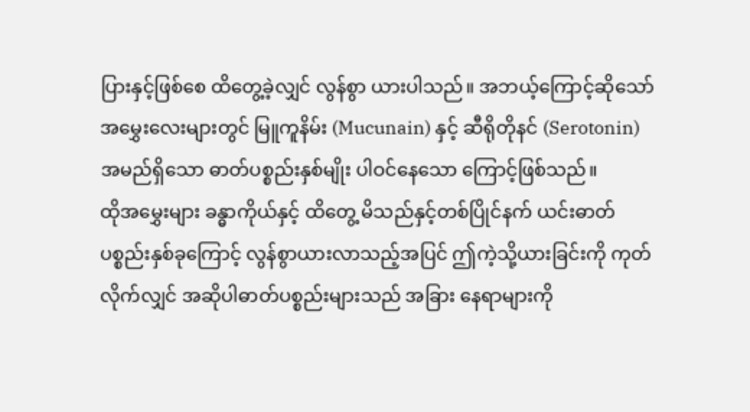ပြားနှင့်ဖြစ်စေ ထိတွေ့ခဲ့လျှင် လွန်စွာ ယားပါသည်။ အဘယ့်ကြောင့်ဆိုသော် အမွှေးလေးများတွင် မြူကူနိမ်း (Mucunain) နှင့် ဆီရိုတိုနင် (Serotonin) အမည်ရှိသော ဓာတ်ပစ္စည်းနှစ်မျိုး ပါဝင်နေသော ကြောင့်ဖြစ်သည်။
ထိုအမွှေးများ ခန္ဓာကိုယ်နှင့် ထိတွေ့ မိသည်နှင့်တစ်ပြိုင်နက် ယင်းဓာတ်ပစ္စည်းနှစ်ခုကြောင့် လွန်စွာယားလာသည့်အပြင် ဤကဲ့သို့ယားခြင်းကို ကုတ်လိုက်လျှင် အဆိုပါဓာတ်ပစ္စည်းများသည် အခြား နေရာများကို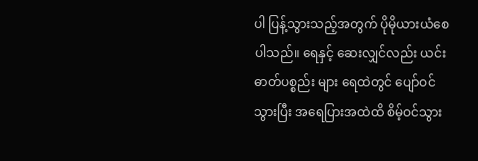ပါ ပြန့်သွားသည့်အတွက် ပိုမိုယားယံစေ ပါသည်။ ရေနှင့် ဆေးလျှင်လည်း ယင်းဓာတ်ပစ္စည်း များ ရေထဲတွင် ပျော်ဝင်သွားပြီး အရေပြားအထဲထိ စိမ့်ဝင်သွား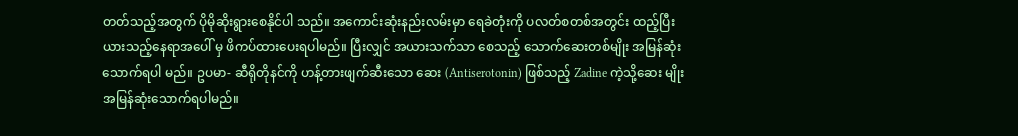တတ်သည့်အတွက် ပိုမိုဆိုးရွားစေနိုင်ပါ သည်။ အကောင်းဆုံးနည်းလမ်းမှာ ရေခဲတုံးကို ပလတ်စတစ်အတွင်း ထည့်ပြီး ယားသည့်နေရာအပေါ် မှ ဖိကပ်ထားပေးရပါမည်။ ပြီးလျှင် အယားသက်သာ စေသည့် သောက်ဆေးတစ်မျိုး အမြန်ဆုံးသောက်ရပါ မည်။ ဥပမာ- ဆီရိုတိုနင်ကို ဟန့်တားဖျက်ဆီးသော ဆေး (Antiserotonin) ဖြစ်သည့် Zadine ကဲ့သို့ဆေး မျိုး အမြန်ဆုံးသောက်ရပါမည်။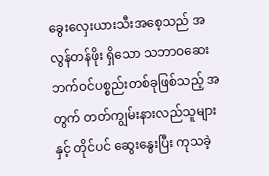ခွေးလှေးယားသီးအစေ့သည် အလွန်တန်ဖိုး ရှိသော သဘာဝဆေးဘက်ဝင်ပစ္စည်းတစ်ခုဖြစ်သည့် အတွက် တတ်ကျွမ်းနားလည်သူများနှင့် တိုင်ပင် ဆွေးနွေးပြီး ကုသခဲ့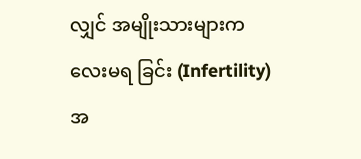လျှင် အမျိုးသားများကလေးမရ ခြင်း (Infertility) အ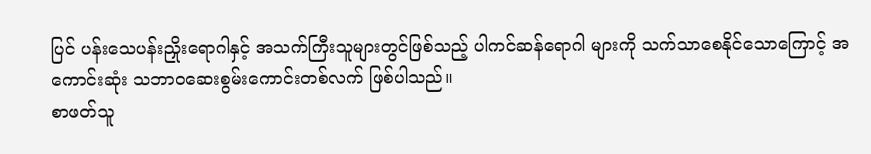ပြင် ပန်းသေပန်းညှိုးရောဂါနှင့် အသက်ကြီးသူများတွင်ဖြစ်သည့် ပါကင်ဆန်ရောဂါ များကို သက်သာစေနိုင်သောကြောင့် အကောင်းဆုံး သဘာဝဆေးစွမ်းကောင်းတစ်လက် ဖြစ်ပါသည်။
စာဖတ်သူ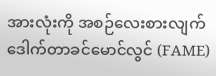အားလုံးကို အစဉ်လေးစားလျက်
ဒေါက်တာခင်မောင်လွင် (FAME)